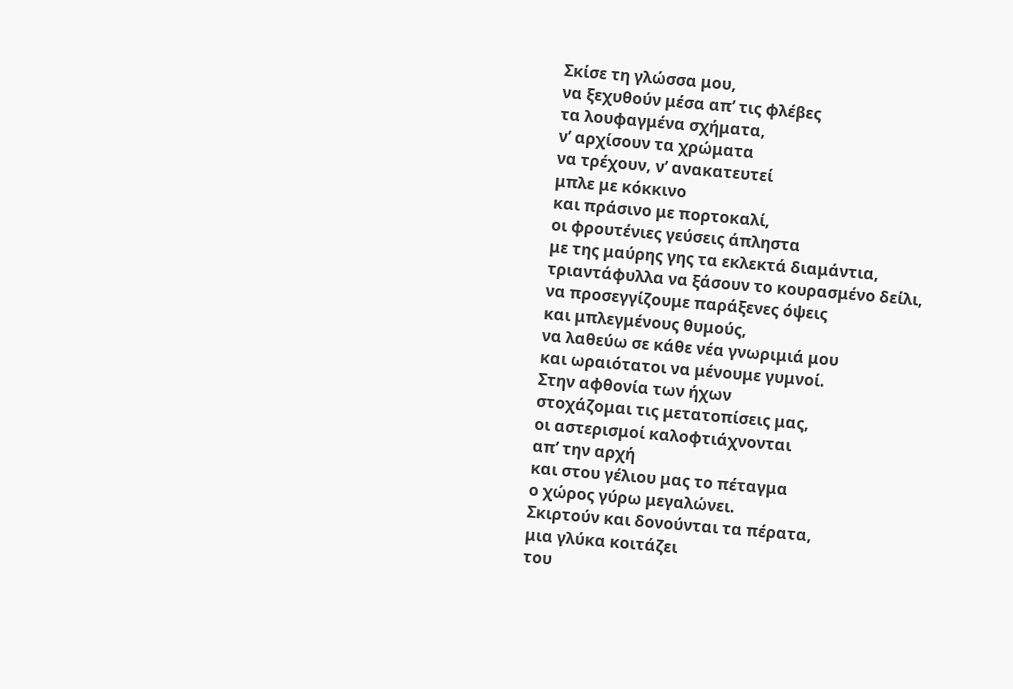Σκίσε τη γλώσσα μου,
να ξεχυθούν μέσα απ’ τις φλέβες
τα λουφαγμένα σχήματα,
ν’ αρχίσουν τα χρώματα
να τρέχουν, ν’ ανακατευτεί
μπλε με κόκκινο
και πράσινο με πορτοκαλί,
οι φρουτένιες γεύσεις άπληστα
με της μαύρης γης τα εκλεκτά διαμάντια,
τριαντάφυλλα να ξάσουν το κουρασμένο δείλι,
να προσεγγίζουμε παράξενες όψεις
και μπλεγμένους θυμούς,
να λαθεύω σε κάθε νέα γνωριμιά μου
και ωραιότατοι να μένουμε γυμνοί.
Στην αφθονία των ήχων
στοχάζομαι τις μετατοπίσεις μας,
οι αστερισμοί καλοφτιάχνονται
απ’ την αρχή
και στου γέλιου μας το πέταγμα
ο χώρος γύρω μεγαλώνει.
Σκιρτούν και δονούνται τα πέρατα,
μια γλύκα κοιτάζει
του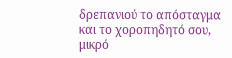δρεπανιού το απόσταγμα
και το χοροπηδητό σου,
μικρό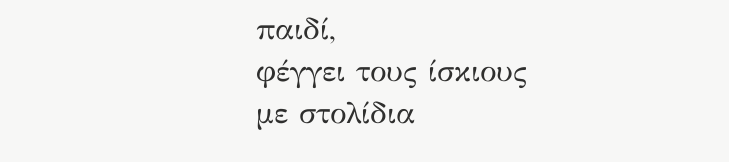παιδί,
φέγγει τους ίσκιους
με στολίδια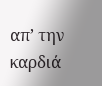απ’ την καρδιά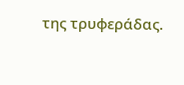της τρυφεράδας.